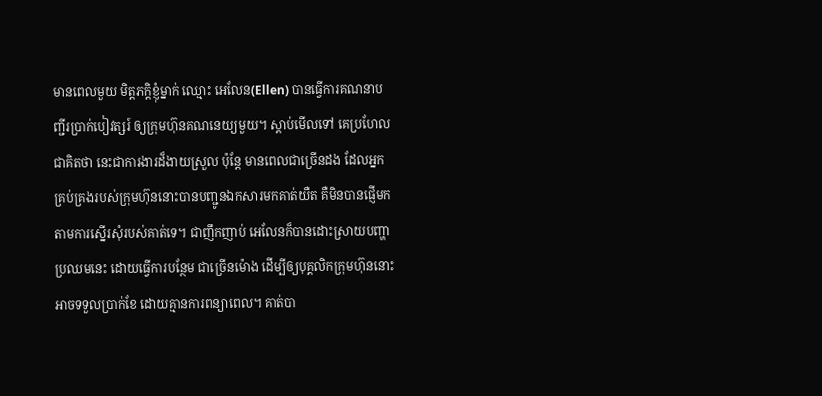មានពេលមួយ មិត្តភក្តិខ្ញុំម្នាក់ ឈ្មោះ អេលែន(Ellen) បានធ្វើការគណនាបញ្ជីរប្រាក់បៀវត្សរ៍ ឲ្យក្រុមហ៊ុនគណនេយ្យមួយ។ ស្តាប់មើលទៅ គេប្រហែលជាគិតថា នេះជាការងារដ៏ងាយស្រួល ប៉ុន្តែ មានពេលជាច្រើនដង ដែលអ្នកគ្រប់គ្រងរបស់ក្រុមហ៊ុននោះបានបញ្ជូនឯកសារមកគាត់យឺត គឺមិនបានផ្ញើមកតាមការស្នើរសុំរបស់គាត់ទេ។ ជាញឹកញាប់ អេលែនក៏បានដោះស្រាយបញ្ហាប្រឈមនេះ ដោយធ្វើការបន្ថែម ជាច្រើនម៉ោង ដើម្បីឲ្យបុគ្គលិកក្រុមហ៊ុននោះអាចទទួលប្រាក់ខែ ដោយគ្មានការពន្យាពេល។ គាត់បា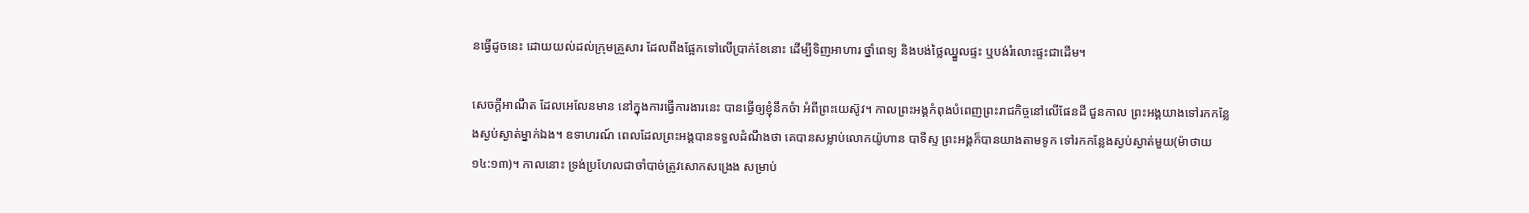នធ្វើដូចនេះ ដោយយល់ដល់ក្រុមគ្រួសារ ដែលពឹងផ្អែកទៅលើប្រាក់ខែនោះ ដើម្បីទិញអាហារ ថ្នាំពេទ្យ និងបង់ថ្លៃឈ្នួលផ្ទះ ឬបង់រំលោះផ្ទះជាដើម។

សេចក្តីអាណឹត ដែលអេលែនមាន នៅក្នុងការធ្វើការងារនេះ បានធ្វើឲ្យខ្ញុំនឹកចំា អំពីព្រះយេស៊ូវ។ កាលព្រះអង្គកំពុងបំពេញព្រះរាជកិច្ចនៅលើផែនដី ជួនកាល ព្រះអង្គយាងទៅរកកន្លែងស្ងប់ស្ងាត់ម្នាក់ឯង។ ឧទាហរណ៍ ពេលដែលព្រះអង្គបានទទួលដំណឹងថា គេបានសម្លាប់លោកយ៉ូហាន បាទីស្ទ ព្រះអង្គក៏បានយាងតាមទូក ទៅរកកន្លែងស្ងប់ស្ងាត់មួយ(ម៉ាថាយ ១៤:១៣)។ កាលនោះ ទ្រង់ប្រហែលជាចាំបាច់ត្រូវសោកសង្រេង សម្រាប់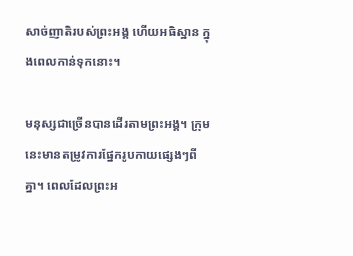សាច់ញាតិរបស់ព្រះអង្គ ហើយអធិស្ឋាន ក្នុងពេលកាន់ទុកនោះ។

មនុស្សជាច្រើនបានដើរតាមព្រះអង្គ។ ក្រុមនេះមានតម្រូវការផ្នែករូបកាយផ្សេងៗពីគ្នា។ ពេលដែលព្រះអ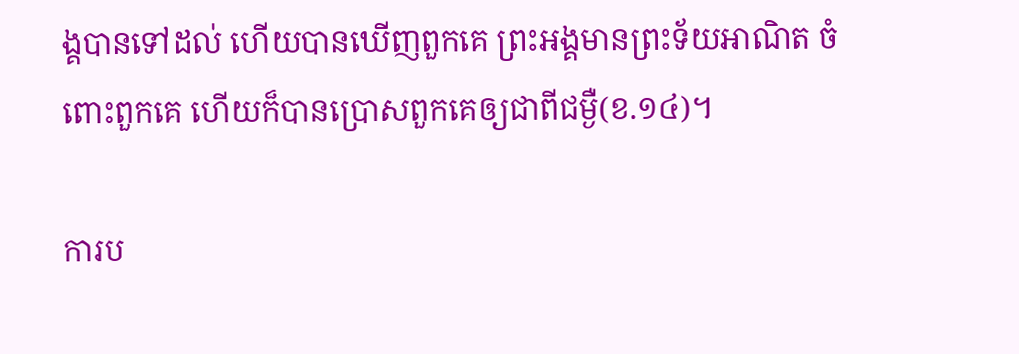ង្គបានទៅដល់ ហើយបានឃើញពួកគេ ព្រះអង្គមានព្រះទ័យអាណិត ចំពោះពួកគេ ហើយក៏បានប្រោសពួកគេឲ្យជាពីជម្ងឺ(ខ.១៤)។

ការប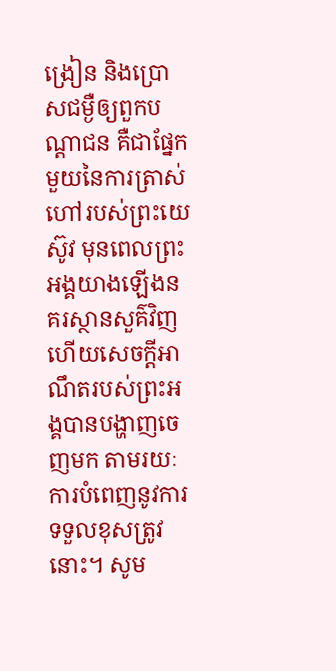ង្រៀន និងប្រោសជម្ងឺឲ្យពួកបណ្តាជន គឺជាផ្នែកមួយនៃការត្រាស់ហៅរបស់ព្រះយេស៊ូវ មុនពេលព្រះអង្គយាងឡើងនគរស្ថានសួគ៌វិញ ហើយសេចក្តីអាណឹតរបស់ព្រះអង្គបានបង្ហាញចេញមក តាមរយៈការបំពេញនូវការទទួលខុសត្រូវនោះ។ សូម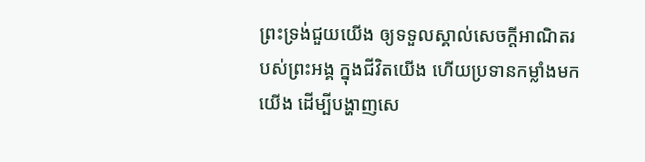ព្រះទ្រង់ជួយយើង ឲ្យទទួលស្គាល់សេចក្តីអាណិតរបស់ព្រះអង្គ ក្នុងជីវិតយើង ហើយប្រទានកម្លាំងមកយើង ដើម្បីបង្ហាញសេ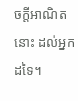ចក្តីអាណិតនោះ ដល់អ្នកដទៃ។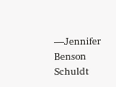—Jennifer Benson Schuldt